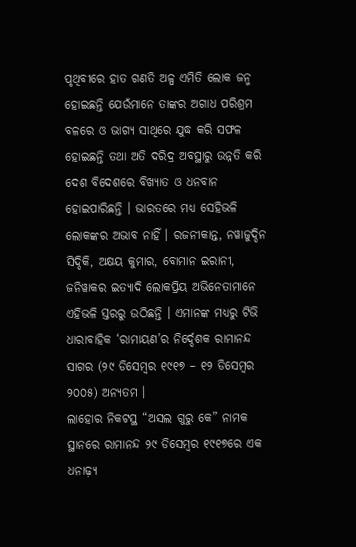ପୃଥିବୀରେ ହାତ ଗଣତି ଅଳ୍ପ ଏମିତି ଲୋକ ଜନ୍ମ ହୋଇଛନ୍ତି ଯେଉଁମାନେ ତାଙ୍କର ଅଗାଧ ପରିଶ୍ରମ ବଳରେ ଓ ଭାଗ୍ୟ ସାଥିରେ ଯୁଦ୍ଧ କରି ସଫଳ ହୋଇଛନ୍ତି ତଥା ଅତି ଦରିଦ୍ର ଅବସ୍ଥାରୁ ଉନ୍ନତି କରି ଦେଶ ବିଦେଶରେ ବିଖ୍ୟାତ ଓ ଧନବାନ ହୋଇପାରିଛନ୍ତି । ଭାରତରେ ମଧ୍ୟ ସେହିଭଳି ଲୋକଙ୍କର ଅଭାବ ନାହିଁ । ରଜନୀକାନ୍ତ, ନୱାଜୁଦ୍ଦିନ ସିଦ୍ଦିକି, ଅକ୍ଷୟ କୁମାର, ବୋମାନ ଇରାନୀ, ଜନିୱାକର ଇତ୍ୟାଦି ଲୋକପ୍ରିୟ ଅଭିନେତାମାନେ ଏହିଭଳି ସ୍ତରରୁ ଉଠିଛନ୍ତି । ଏମାନଙ୍କ ମଧ୍ୟରୁ ଟିଭି ଧାରାବାହିକ ‘ରାମାୟଣ’ର ନିର୍ଦ୍ଦେଶକ ରାମାନନ୍ଦ ସାଗର (୨୯ ଡିସେମ୍ବର ୧୯୧୭ – ୧୨ ଡିସେମ୍ବର ୨୦୦୫) ଅନ୍ୟତମ ।
ଲାହୋର ନିକଟସ୍ଥ “ଅସଲ ଗୁରୁ କେ” ନାମକ ସ୍ଥାନରେ ରାମାନନ୍ଦ ୨୯ ଡିସେମ୍ବର ୧୯୧୭ରେ ଏକ ଧନାଢ଼୍ୟ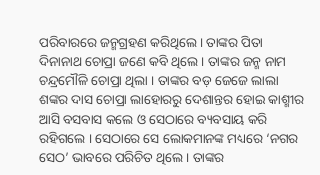ପରିବାରରେ ଜନ୍ମଗ୍ରହଣ କରିଥିଲେ । ତାଙ୍କର ପିତା ଦିନାନାଥ ଚୋପ୍ରା ଜଣେ କବି ଥିଲେ । ତାଙ୍କର ଜନ୍ମ ନାମ ଚନ୍ଦ୍ରମୌଳି ଚୋପ୍ରା ଥିଲା । ତାଙ୍କର ବଡ଼ ଜେଜେ ଲାଲା ଶଙ୍କର ଦାସ ଚୋପ୍ରା ଲାହୋରରୁ ଦେଶାନ୍ତର ହୋଇ କାଶ୍ମୀର ଆସି ବସବାସ କଲେ ଓ ସେଠାରେ ବ୍ୟବସାୟ କରି ରହିଗଲେ । ସେଠାରେ ସେ ଲୋକମାନଙ୍କ ମଧ୍ୟରେ ‘ନଗର ସେଠ’ ଭାବରେ ପରିଚିତ ଥିଲେ । ତାଙ୍କର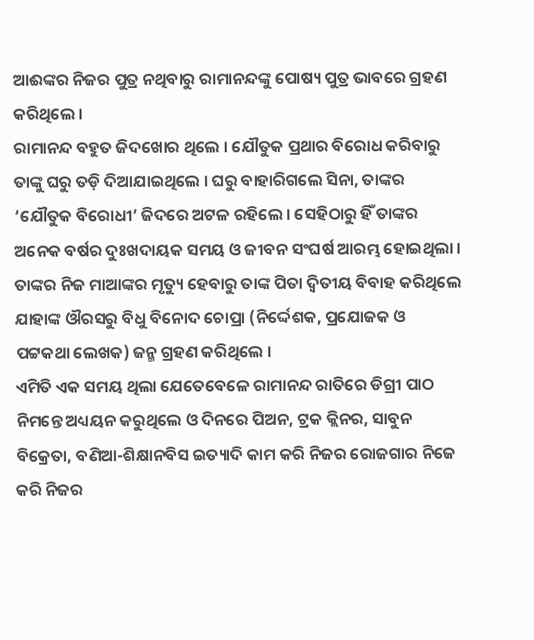ଆଈଙ୍କର ନିଜର ପୁତ୍ର ନଥିବାରୁ ରାମାନନ୍ଦଙ୍କୁ ପୋଷ୍ୟ ପୁତ୍ର ଭାବରେ ଗ୍ରହଣ କରିଥିଲେ ।
ରାମାନନ୍ଦ ବହୁତ ଜିଦଖୋର ଥିଲେ । ଯୌତୁକ ପ୍ରଥାର ବିରୋଧ କରିବାରୁ ତାଙ୍କୁ ଘରୁ ତଡ଼ି ଦିଆଯାଇଥିଲେ । ଘରୁ ବାହାରିଗଲେ ସିନା, ତାଙ୍କର ‘ଯୌତୁକ ବିରୋଧୀ’ ଜିଦରେ ଅଟଳ ରହିଲେ । ସେହିଠାରୁ ହିଁ ତାଙ୍କର ଅନେକ ବର୍ଷର ଦୁଃଖଦାୟକ ସମୟ ଓ ଜୀବନ ସଂଘର୍ଷ ଆରମ୍ଭ ହୋଇଥିଲା ।
ତାଙ୍କର ନିଜ ମାଆଙ୍କର ମୃତ୍ୟୁ ହେବାରୁ ତାଙ୍କ ପିତା ଦ୍ଵିତୀୟ ବିବାହ କରିଥିଲେ ଯାହାଙ୍କ ଔରସରୁ ବିଧୁ ବିନୋଦ ଚୋପ୍ରା (ନିର୍ଦ୍ଦେଶକ, ପ୍ରଯୋଜକ ଓ ପଟ୍ଟକଥା ଲେଖକ) ଜନ୍ମ ଗ୍ରହଣ କରିଥିଲେ ।
ଏମିତି ଏକ ସମୟ ଥିଲା ଯେତେବେଳେ ରାମାନନ୍ଦ ରାତିରେ ଡିଗ୍ରୀ ପାଠ ନିମନ୍ତେ ଅଧ୍ୟୟନ କରୁଥିଲେ ଓ ଦିନରେ ପିଅନ, ଟ୍ରକ କ୍ଲିନର, ସାବୁନ ବିକ୍ରେତା, ବଣିଆ-ଶିକ୍ଷାନବିସ ଇତ୍ୟାଦି କାମ କରି ନିଜର ରୋଜଗାର ନିଜେ କରି ନିଜର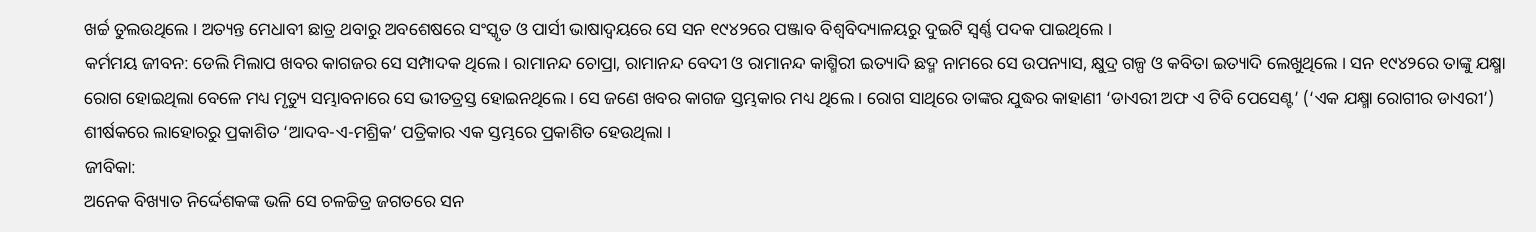ଖର୍ଚ୍ଚ ତୁଲଉଥିଲେ । ଅତ୍ୟନ୍ତ ମେଧାବୀ ଛାତ୍ର ଥବାରୁ ଅବଶେଷରେ ସଂସ୍କୃତ ଓ ପାର୍ସୀ ଭାଷାଦ୍ୱୟରେ ସେ ସନ ୧୯୪୨ରେ ପଞ୍ଜାବ ବିଶ୍ଵବିଦ୍ୟାଳୟରୁ ଦୁଇଟି ସ୍ଵର୍ଣ୍ଣ ପଦକ ପାଇଥିଲେ ।
କର୍ମମୟ ଜୀବନ: ଡେଲି ମିଲାପ ଖବର କାଗଜର ସେ ସମ୍ପାଦକ ଥିଲେ । ରାମାନନ୍ଦ ଚୋପ୍ରା, ରାମାନନ୍ଦ ବେଦୀ ଓ ରାମାନନ୍ଦ କାଶ୍ମିରୀ ଇତ୍ୟାଦି ଛଦ୍ମ ନାମରେ ସେ ଉପନ୍ୟାସ, କ୍ଷୁଦ୍ର ଗଳ୍ପ ଓ କବିତା ଇତ୍ୟାଦି ଲେଖୁଥିଲେ । ସନ ୧୯୪୨ରେ ତାଙ୍କୁ ଯକ୍ଷ୍ମା ରୋଗ ହୋଇଥିଲା ବେଳେ ମଧ୍ୟ ମୃତ୍ୟୁ ସମ୍ଭାବନାରେ ସେ ଭୀତତ୍ରସ୍ତ ହୋଇନଥିଲେ । ସେ ଜଣେ ଖବର କାଗଜ ସ୍ତମ୍ଭକାର ମଧ୍ୟ ଥିଲେ । ରୋଗ ସାଥିରେ ତାଙ୍କର ଯୁଦ୍ଧର କାହାଣୀ ‘ଡାଏରୀ ଅଫ ଏ ଟିବି ପେସେଣ୍ଟ’ (‘ଏକ ଯକ୍ଷ୍ମା ରୋଗୀର ଡାଏରୀ’) ଶୀର୍ଷକରେ ଲାହୋରରୁ ପ୍ରକାଶିତ ‘ଆଦବ-ଏ-ମଶ୍ରିକ’ ପତ୍ରିକାର ଏକ ସ୍ତମ୍ଭରେ ପ୍ରକାଶିତ ହେଉଥିଲା ।
ଜୀବିକା:
ଅନେକ ବିଖ୍ୟାତ ନିର୍ଦ୍ଦେଶକଙ୍କ ଭଳି ସେ ଚଳଚ୍ଚିତ୍ର ଜଗତରେ ସନ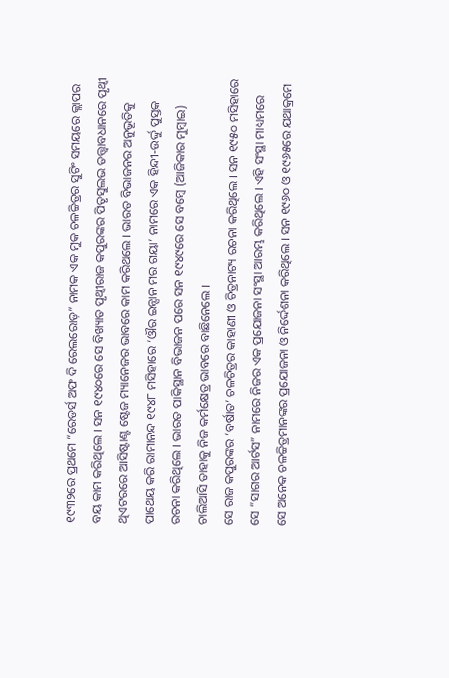୧୯୩୨ରେ ପ୍ରଥମେ “ରେଡର୍ସ ଅଫ ଦି ରେଲରୋଡ଼” ନାମକ ଏକ ମୁକ ଚଳଚ୍ଚିତ୍ରର ସୁଟିଂ ସମୟରେ କ୍ଲାପର ବୟ କାମ କରିଥିଲେ । ସନ ୧୯୪୦ରେ ସେ ବିଖ୍ୟାତ ପୃଥ୍ଵୀରାଜ କପୁରଙ୍କର ପିତୃସୁଲଭ ତତ୍ତ୍ଵାବଧାନରେ ପୃଥ୍ଵୀ ଥିଏଟରରେ ଆସିଷ୍ଟାଣ୍ଟ ଷ୍ଟେଜ ମ୍ୟାନେଜର ଭାବରେ କାମ କରିଥଲେ । ଭାରତ ବିଭାଜନର ଅନୁଭୂତିକୁ ପାଥେୟ କରି ରାମାନନ୍ଦ ୧୯୪୮ ମସିହାରେ ‘ଔର ଇନ୍ସାନ ମର ଗୟା’ ନାମରେ ଏକ ହିନ୍ଦୀ-ଉର୍ଦ୍ଦୁ ପୁସ୍ତକ ରଚନା କରିଥିଲେ । ଭାରତ ପାକିସ୍ଥାନ ବିଭାଜନ ପରେ ସନ ୧୯୪୯ରେ ସେ ବମ୍ବେ (ଆଜିକାର ମୁମ୍ବାଇ) ଚାଲିଆସି ତାହାକୁ ନିଜ କର୍ମକ୍ଷେତ୍ର ଭାବରେ ବାଛିନେଲେ ।
ସେ ରାଜ କପୁରଙ୍କର ‘ବର୍ଷାତ’ ଚଳଚିତ୍ରର କାହାଣୀ ଓ ଚିତ୍ରନାଟ୍ୟ ରଚନା କରିଥିଲେ । ସନ ୧୯୫୦ ମସିହାରେ ସେ “ସାଗର ଆର୍ଟସ” ନାମରେ ନିଜର ଏକ ପ୍ରଯୋଜନା ସଂସ୍ଥା ଆରମ୍ଭ କରିଥିଲେ । ଏହି ସଂସ୍ଥା ମାଧ୍ୟମରେ ସେ ଅନେକ ଚଳଚ୍ଚିତ୍ରମାନଙ୍କର ପ୍ରଯୋଜନା ଓ ନିର୍ଦ୍ଦେଶନା କରିଥିଲେ । ସନ ୧୯୬୦ ଓ ୧୯୬୫ରେ ଯଥାକ୍ରମେ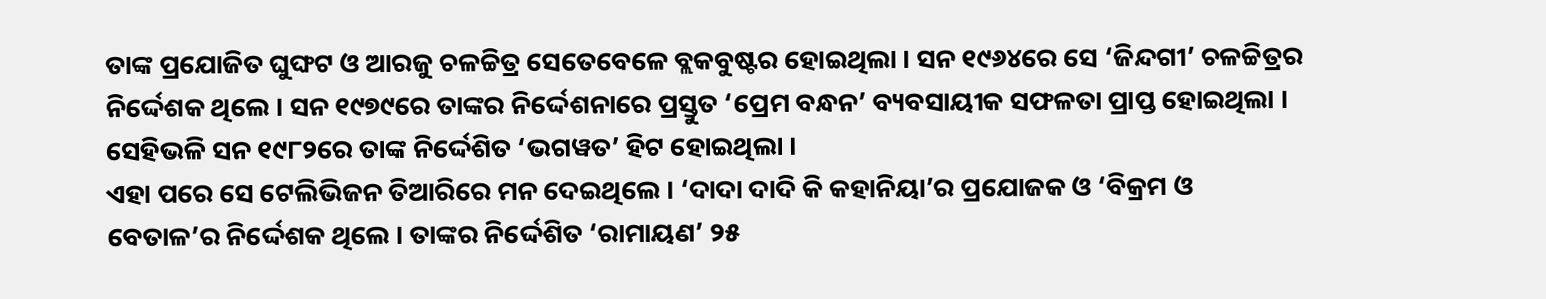ତାଙ୍କ ପ୍ରଯୋଜିତ ଘୁଙ୍ଘଟ ଓ ଆରଜୁ ଚଳଚ୍ଚିତ୍ର ସେତେବେଳେ ବ୍ଲକବୁଷ୍ଟର ହୋଇଥିଲା । ସନ ୧୯୬୪ରେ ସେ ‘ଜିନ୍ଦଗୀ’ ଚଳଚ୍ଚିତ୍ରର ନିର୍ଦ୍ଦେଶକ ଥିଲେ । ସନ ୧୯୭୯ରେ ତାଙ୍କର ନିର୍ଦ୍ଦେଶନାରେ ପ୍ରସ୍ତୁତ ‘ପ୍ରେମ ବନ୍ଧନ’ ବ୍ୟବସାୟୀକ ସଫଳତା ପ୍ରାପ୍ତ ହୋଇଥିଲା । ସେହିଭଳି ସନ ୧୯୮୨ରେ ତାଙ୍କ ନିର୍ଦ୍ଦେଶିତ ‘ଭଗୱତ’ ହିଟ ହୋଇଥିଲା ।
ଏହା ପରେ ସେ ଟେଲିଭିଜନ ତିଆରିରେ ମନ ଦେଇଥିଲେ । ‘ଦାଦା ଦାଦି କି କହାନିୟା’ର ପ୍ରଯୋଜକ ଓ ‘ବିକ୍ରମ ଓ ବେତାଳ’ର ନିର୍ଦ୍ଦେଶକ ଥିଲେ । ତାଙ୍କର ନିର୍ଦ୍ଦେଶିତ ‘ରାମାୟଣ’ ୨୫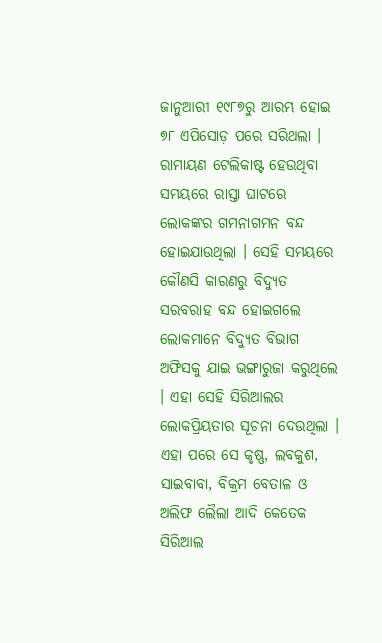ଜାନୁଆରୀ ୧୯୮୭ରୁ ଆରମ୍ଭ ହୋଇ ୭୮ ଏପିସୋଡ଼ ପରେ ସରିଥଲା । ରାମାୟଣ ଟେଲିକାଷ୍ଟ ହେଉଥିବା ସମୟରେ ରାସ୍ତା ଘାଟରେ ଲୋକଙ୍କର ଗମନାଗମନ ବନ୍ଦ ହୋଇଯାଉଥିଲା । ସେହି ସମୟରେ କୌଣସି କାରଣରୁ ବିଦ୍ୟୁତ ସରବରାହ ବନ୍ଦ ହୋଇଗଲେ ଲୋକମାନେ ବିଦ୍ୟୁତ ବିଭାଗ ଅଫିସକୁ ଯାଇ ଭଙ୍ଗାରୁଜା କରୁଥିଲେ । ଏହା ସେହି ସିରିଆଲର ଲୋକପ୍ରିୟତାର ସୂଚନା ଦେଉଥିଲା । ଏହା ପରେ ସେ କୃଷ୍ଣ, ଲବକୁଶ, ସାଇବାବା, ବିକ୍ରମ ବେତାଳ ଓ ଅଲିଫ ଲୈଲା ଆଦି କେତେକ ସିରିଆଲ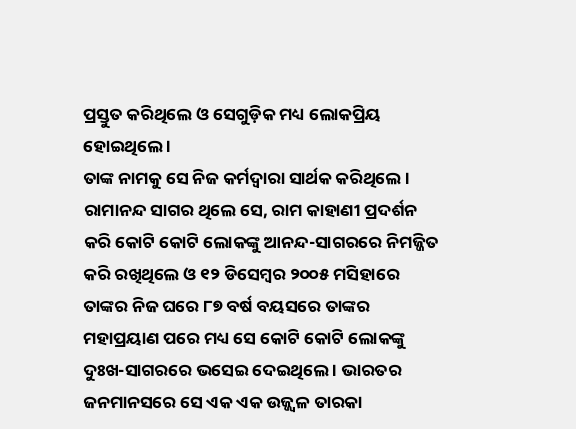ପ୍ରସ୍ତୁତ କରିଥିଲେ ଓ ସେଗୁଡ଼ିକ ମଧ୍ୟ ଲୋକପ୍ରିୟ ହୋଇଥିଲେ ।
ତାଙ୍କ ନାମକୁ ସେ ନିଜ କର୍ମଦ୍ଵାରା ସାର୍ଥକ କରିଥିଲେ । ରାମାନନ୍ଦ ସାଗର ଥିଲେ ସେ, ରାମ କାହାଣୀ ପ୍ରଦର୍ଶନ କରି କୋଟି କୋଟି ଲୋକଙ୍କୁ ଆନନ୍ଦ-ସାଗରରେ ନିମଜ୍ଜିତ କରି ରଖିଥିଲେ ଓ ୧୨ ଡିସେମ୍ବର ୨୦୦୫ ମସିହାରେ ତାଙ୍କର ନିଜ ଘରେ ୮୭ ବର୍ଷ ବୟସରେ ତାଙ୍କର ମହାପ୍ରୟାଣ ପରେ ମଧ୍ୟ ସେ କୋଟି କୋଟି ଲୋକଙ୍କୁ ଦୁଃଖ-ସାଗରରେ ଭସେଇ ଦେଇଥିଲେ । ଭାରତର ଜନମାନସରେ ସେ ଏକ ଏକ ଉଜ୍ଜ୍ଵଳ ତାରକା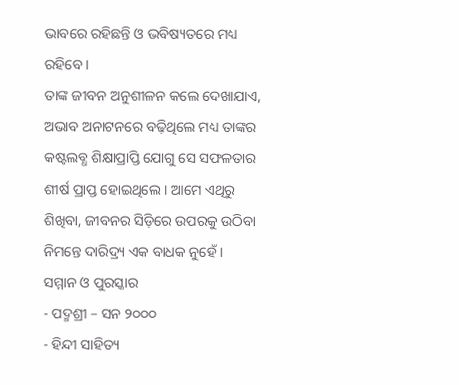ଭାବରେ ରହିଛନ୍ତି ଓ ଭବିଷ୍ୟତରେ ମଧ୍ୟ ରହିବେ ।
ତାଙ୍କ ଜୀବନ ଅନୁଶୀଳନ କଲେ ଦେଖାଯାଏ, ଅଭାବ ଅନାଟନରେ ବଢ଼ିଥିଲେ ମଧ୍ୟ ତାଙ୍କର କଷ୍ଟଲବ୍ଧ ଶିକ୍ଷାପ୍ରାପ୍ତି ଯୋଗୁ ସେ ସଫଳତାର ଶୀର୍ଷ ପ୍ରାପ୍ତ ହୋଇଥିଲେ । ଆମେ ଏଥିରୁ ଶିଖିବା, ଜୀବନର ସିଡ଼ିରେ ଉପରକୁ ଉଠିବା ନିମନ୍ତେ ଦାରିଦ୍ର୍ୟ ଏକ ବାଧକ ନୁହେଁ ।
ସମ୍ମାନ ଓ ପୁରସ୍କାର
- ପଦ୍ମଶ୍ରୀ – ସନ ୨୦୦୦
- ହିନ୍ଦୀ ସାହିତ୍ୟ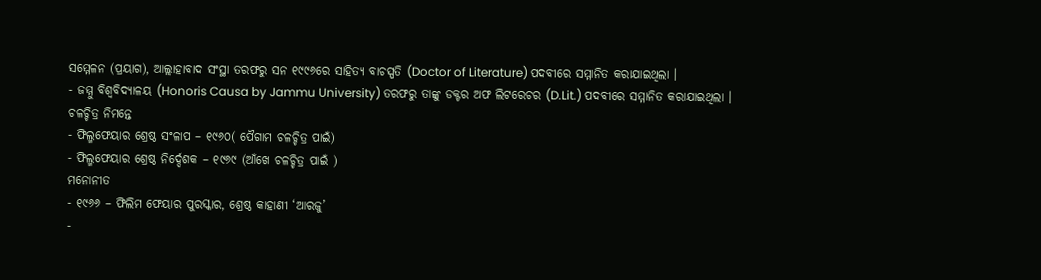ସମ୍ମେଳନ (ପ୍ରୟାଗ), ଆଲ୍ଲାହାବାଦ ସଂସ୍ଥା ତରଫରୁ ସନ ୧୯୯୬ରେ ସାହିତ୍ୟ ବାଚସ୍ପତି (Doctor of Literature) ପଦବୀରେ ସମ୍ମାନିତ କରାଯାଇଥିଲା ।
- ଜମ୍ମୁ ବିଶ୍ଵବିଦ୍ୟାଳୟ (Honoris Causa by Jammu University) ତରଫରୁ ତାଙ୍କୁ ଡକ୍ଟର ଅଫ ଲିଟରେଚର (D.Lit.) ପଦବୀରେ ସମ୍ମାନିତ କରାଯାଇଥିଲା ।
ଚଳଚ୍ଚିତ୍ର ନିମନ୍ତେ
- ଫିଲ୍ମଫେୟାର ଶ୍ରେଷ୍ଠ ସଂଳାପ – ୧୯୬୦( ପୈଗାମ ଚଳଚ୍ଚିତ୍ର ପାଇଁ)
- ଫିଲ୍ମଫେୟାର ଶ୍ରେଷ୍ଠ ନିର୍ଦ୍ଦେଶକ – ୧୯୬୯ (ଆଁଖେ ଚଳଚ୍ଚିତ୍ର ପାଇଁ )
ମନୋନୀତ
- ୧୯୬୬ – ଫିଲିମ ଫେୟାର ପୁରସ୍କାର, ଶ୍ରେଷ୍ଠ କାହାଣୀ ‘ଆରଜୁ’
-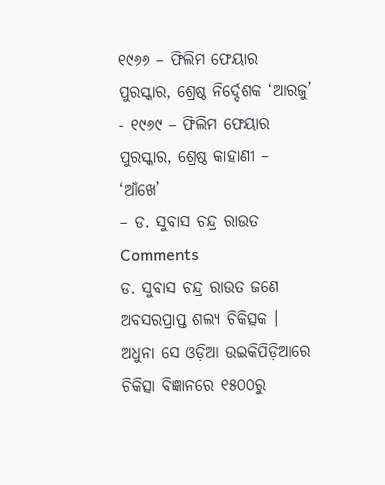୧୯୬୬ – ଫିଲିମ ଫେୟାର ପୁରସ୍କାର, ଶ୍ରେଷ୍ଠ ନିର୍ଦ୍ଦେଶକ ‘ଆରଜୁ’
- ୧୯୬୯ – ଫିଲିମ ଫେୟାର ପୁରସ୍କାର, ଶ୍ରେଷ୍ଠ କାହାଣୀ – ‘ଆଁଖେ’
– ଡ. ସୁବାସ ଚନ୍ଦ୍ର ରାଉତ
Comments
ଡ. ସୁବାସ ଚନ୍ଦ୍ର ରାଉତ ଜଣେ ଅବସରପ୍ରାପ୍ତ ଶଲ୍ୟ ଚିକିତ୍ସକ । ଅଧୁନା ସେ ଓଡ଼ିଆ ଉଇକିପିଡ଼ିଆରେ ଚିକିତ୍ସା ବିଜ୍ଞାନରେ ୧୫୦୦ରୁ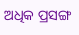ଅଧିକ ପ୍ରସଙ୍ଗ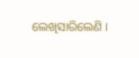ଲେଖିସାରିଲେଣି ।